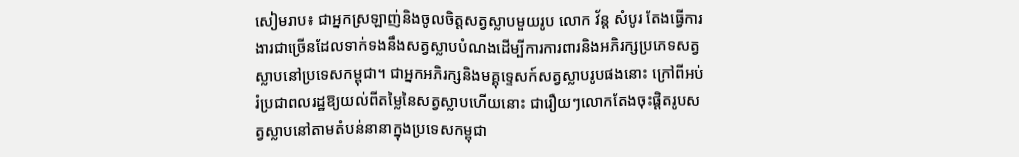សៀមរាប៖ ជាអ្នកស្រឡាញ់និងចូលចិត្តសត្វស្លាបមួយរូប លោក វ័ន្ត សំបូរ តែងធ្វើការងារជាច្រើនដែលទាក់ទងនឹងសត្វស្លាបបំណងដើម្បីការការពារនិងអភិរក្សប្រភេទសត្វស្លាបនៅប្រទេសកម្ពុជា។ ជាអ្នកអភិរក្សនិងមគ្គុទ្ទេសក៍សត្វស្លាបរូបផងនោះ ក្រៅពីអប់រំប្រជាពលរដ្ឋឱ្យយល់ពីតម្លៃនៃសត្វស្លាបហើយនោះ ជារឿយៗលោកតែងចុះផ្ដិតរូបសត្វស្លាបនៅតាមតំបន់នានាក្នុងប្រទេសកម្ពុជា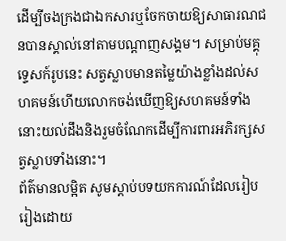ដើម្បីចងក្រងជាឯកសារឬចែកចាយឱ្យសាធារណជនបានស្គាល់នៅតាមបណ្ដាញសង្គម។ សម្រាប់មគ្គុទ្ទេសក៍រូបនេះ សត្វស្លាបមានតម្លៃយ៉ាងខ្លាំងដល់សហគមន៍ហើយលោកចង់ឃើញឱ្យសហគមន៍ទាំងនោះយល់ដឹងនិងរួមចំណែកដើម្បីការពារអភិរក្សសត្វស្លាបទាំងនោះ។
ព័ត៌មានលម្អិត សូមស្ដាប់បទយកការណ៍ដែលរៀបរៀងដោយ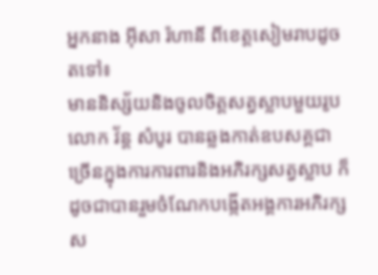អ្នកនាង អ៊ីសា រ៉ហានី ពីខេត្តសៀមរាបដូចតទៅ៖
មាននិស្ស័យនិងចូលចិត្តសត្វស្លាបមួយរូប លោក វ័ន្ត សំបូរ បានឆ្លងកាត់ឧបសគ្គជាច្រើនក្នុងការការពារនិងអភិរក្សសត្វស្លាប ក៏ដូចជាបានរួមចំណែកបង្កើតអង្គការអភិរក្សស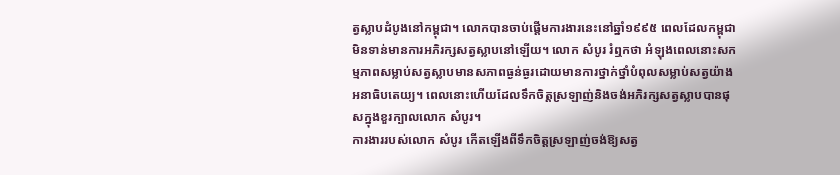ត្វស្លាបដំបូងនៅកម្ពុជា។ លោកបានចាប់ផ្តើមការងារនេះនៅឆ្នាំ១៩៩៥ ពេលដែលកម្ពុជាមិនទាន់មានការអភិរក្សសត្វស្លាបនៅឡើយ។ លោក សំបូរ រំឮកថា អំឡុងពេលនោះសកម្មភាពសម្លាប់សត្វស្លាបមានសភាពធ្ងន់ធ្ងរដោយមានការថ្នាក់ថ្នាំបំពុលសម្លាប់សត្វយ៉ាងអនាធិបតេយ្យ។ ពេលនោះហើយដែលទឹកចិត្តស្រឡាញ់និងចង់អភិរក្សសត្វស្លាបបានផុសក្នុងខួរក្បាលលោក សំបូរ។
ការងាររបស់លោក សំបូរ កើតឡើងពីទឹកចិត្តស្រឡាញ់ចង់ឱ្យសត្វ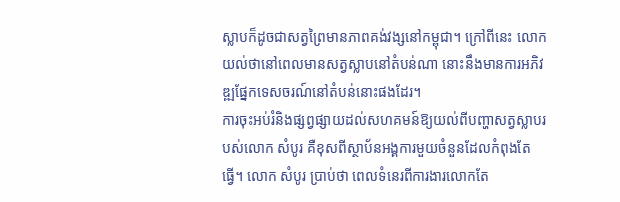ស្លាបក៏ដូចជាសត្វព្រៃមានភាពគង់វង្សនៅកម្ពុជា។ ក្រៅពីនេះ លោកយល់ថានៅពេលមានសត្វស្លាបនៅតំបន់ណា នោះនឹងមានការអភិវឌ្ឍផ្នែកទេសចរណ៍នៅតំបន់នោះផងដែរ។
ការចុះអប់រំនិងផ្សព្វផ្សាយដល់សហគមន៍ឱ្យយល់ពីបញ្ហាសត្វស្លាបរបស់លោក សំបូរ គឺខុសពីស្ថាប័នអង្គការមួយចំនួនដែលកំពុងតែធ្វើ។ លោក សំបូរ ប្រាប់ថា ពេលទំនេរពីការងារលោកតែ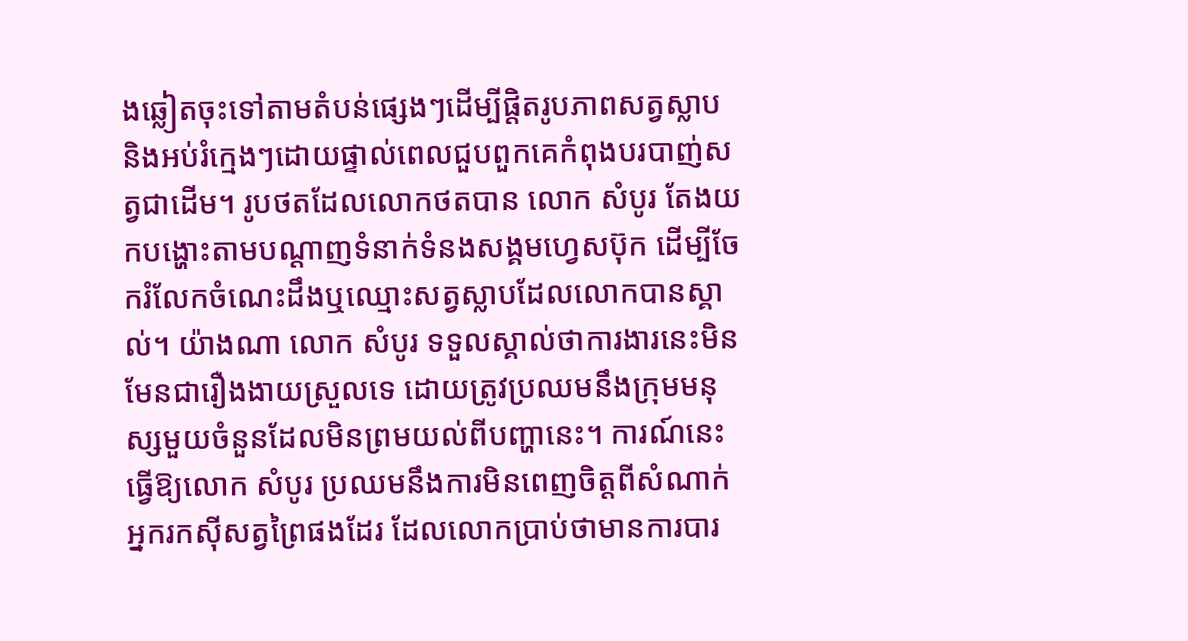ងឆ្លៀតចុះទៅតាមតំបន់ផ្សេងៗដើម្បីផ្តិតរូបភាពសត្វស្លាប និងអប់រំក្មេងៗដោយផ្ទាល់ពេលជួបពួកគេកំពុងបរបាញ់សត្វជាដើម។ រូបថតដែលលោកថតបាន លោក សំបូរ តែងយកបង្ហោះតាមបណ្ដាញទំនាក់ទំនងសង្គមហ្វេសប៊ុក ដើម្បីចែករំលែកចំណេះដឹងឬឈ្មោះសត្វស្លាបដែលលោកបានស្គាល់។ យ៉ាងណា លោក សំបូរ ទទួលស្គាល់ថាការងារនេះមិនមែនជារឿងងាយស្រួលទេ ដោយត្រូវប្រឈមនឹងក្រុមមនុស្សមួយចំនួនដែលមិនព្រមយល់ពីបញ្ហានេះ។ ការណ៍នេះ ធ្វើឱ្យលោក សំបូរ ប្រឈមនឹងការមិនពេញចិត្តពីសំណាក់អ្នករកស៊ីសត្វព្រៃផងដែរ ដែលលោកប្រាប់ថាមានការបារ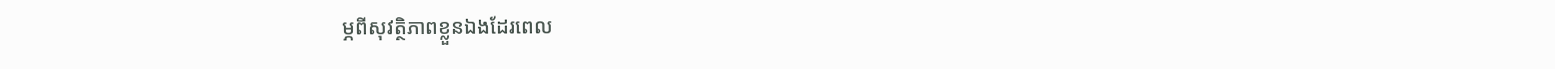ម្ភពីសុវត្ថិភាពខ្លួនឯងដែរពេល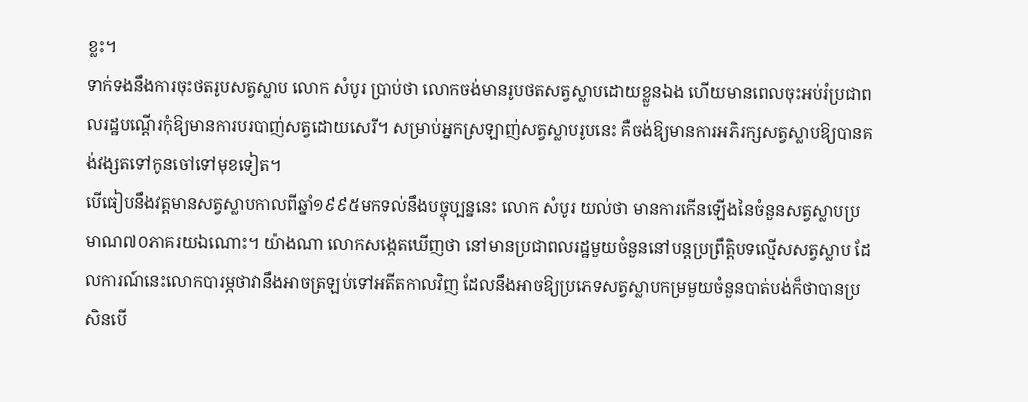ខ្លះ។
ទាក់ទងនឹងការចុះថតរូបសត្វស្លាប លោក សំបូរ ប្រាប់ថា លោកចង់មានរូបថតសត្វស្លាបដោយខ្លួនឯង ហើយមានពេលចុះអប់រំប្រជាពលរដ្ឋបណ្ដើរកុំឱ្យមានការបរបាញ់សត្វដោយសេរី។ សម្រាប់អ្នកស្រឡាញ់សត្វស្លាបរូបនេះ គឺចង់ឱ្យមានការអភិរក្សសត្វស្លាបឱ្យបានគង់វង្សតទៅកូនចៅទៅមុខទៀត។
បើធៀបនឹងវត្តមានសត្វស្លាបកាលពីឆ្នាំ១៩៩៥មកទល់នឹងបច្ចុប្បន្ននេះ លោក សំបូរ យល់ថា មានការកើនឡើងនៃចំនួនសត្វស្លាបប្រមាណ៧០ភាគរយឯណោះ។ យ៉ាងណា លោកសង្កេតឃើញថា នៅមានប្រជាពលរដ្ឋមួយចំនួននៅបន្តប្រព្រឹត្តិបទល្មើសសត្វស្លាប ដែលការណ៍នេះលោកបារម្ភថាវានឹងអាចត្រឡប់ទៅអតីតកាលវិញ ដែលនឹងអាចឱ្យប្រភេទសត្វស្លាបកម្រមួយចំនួនបាត់បង់ក៏ថាបានប្រសិនបើ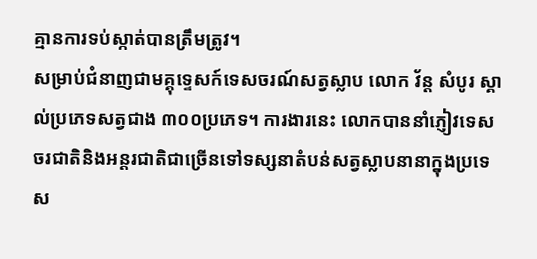គ្មានការទប់ស្កាត់បានត្រឹមត្រូវ។
សម្រាប់ជំនាញជាមគ្គុទ្ទេសក៍ទេសចរណ៍សត្វស្លាប លោក វ័ន្ត សំបូរ ស្គាល់ប្រភេទសត្វជាង ៣០០ប្រភេទ។ ការងារនេះ លោកបាននាំភ្ញៀវទេសចរជាតិនិងអន្ដរជាតិជាច្រើនទៅទស្សនាតំបន់សត្វស្លាបនានាក្នុងប្រទេស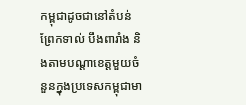កម្ពុជាដូចជានៅតំបន់ព្រែកទាល់ បឹងពារាំង និងតាមបណ្ដាខេត្តមួយចំនួនក្នុងប្រទេសកម្ពុជាមា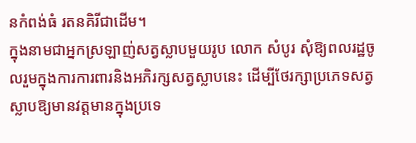នកំពង់ធំ រតនគិរីជាដើម។
ក្នុងនាមជាអ្នកស្រឡាញ់សត្វស្លាបមួយរូប លោក សំបូរ សុំឱ្យពលរដ្ឋចូលរួមក្នុងការការពារនិងអភិរក្សសត្វស្លាបនេះ ដើម្បីថែរក្សាប្រភេទសត្វស្លាបឱ្យមានវត្តមានក្នុងប្រទេ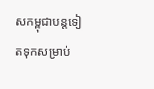សកម្ពុជាបន្តទៀតទុកសម្រាប់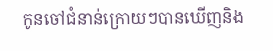កូនចៅជំនាន់ក្រោយៗបានឃើញនិង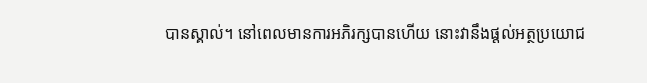បានស្គាល់។ នៅពេលមានការអភិរក្សបានហើយ នោះវានឹងផ្តល់អត្ថប្រយោជ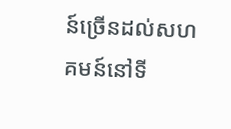ន៍ច្រើនដល់សហគមន៍នៅទី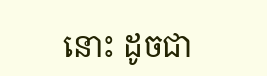នោះ ដូចជា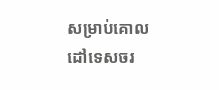សម្រាប់គោលដៅទេសចរ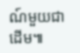ណ៍មួយជាដើម៕